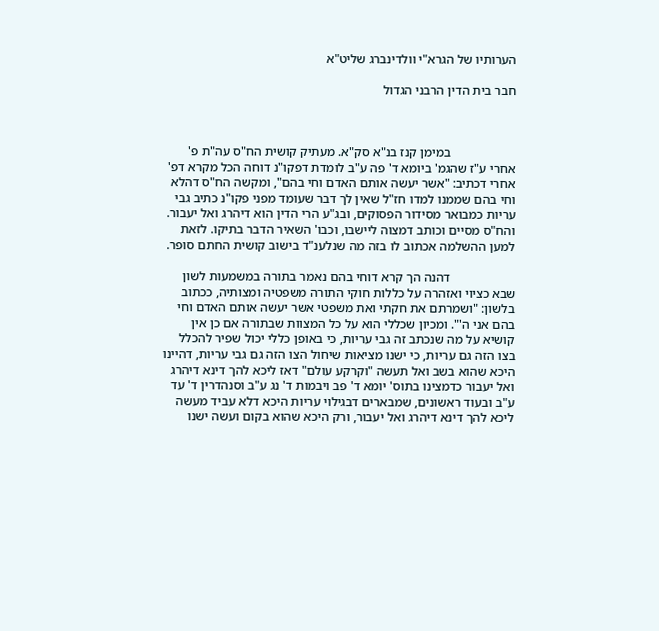הערותיו של הגרא"י וולדינברג שליט"א

חבר בית הדין הרבני הגדול



                    במימן קנז בנ"א סק"א. מעתיק קושית הח"ס עה"ת פ' אחרי ע"ז שהגמ' ביומא ד' פה ע"ב לומדת דפקו"נ דוחה הכל מקרא דפ' אחרי דכתיב: "אשר יעשה אותם האדם וחי בהם", ומקשה הח"ס דהלא וחי בהם שממנו למדו חז"ל שאין לך דבר שעומד מפני פקו"נ כתיב גבי עריות כמבואר מסידור הפסוקים, ובג"ע הרי הדין הוא דיהרג ואל יעבור. והח"ס מסיים וכותב דמצוה ליישבו, וכבו' השאיר הדבר בתיקו. לזאת למען ההשלמה אכתוב לו בזה מה שנלענ"ד בישוב קושית החתם סופר.

                    דהנה הך קרא דוחי בהם נאמר בתורה במשמעות לשון שבא כציוי ואזהרה על כללות חוקי התורה משפטיה ומצותיה, ככתוב בלשון: "ושמרתם את חקתי ואת משפטי אשר יעשה אותם האדם וחי בהם אני ה'". ומכיון שכללי הוא על כל המצוות שבתורה אם כן אין קושיא על מה שנכתב זה גבי עריות, כי באופן כללי יכול שפיר להכלל בצו הזה גם עריות, כי ישנו מציאות שיחול הצו הזה גם גבי עריות, דהיינו היכא שהוא בשב ואל תעשה "וקרקע עולם" דאז ליכא להך דינא דיהרג ואל יעבור כדמצינו בתוס' יומא ד' פב ויבמות ד' נג ע"ב וסנהדרין ד' עד ע"ב ובעוד ראשונים, שמבארים דבגילוי עריות היכא דלא עביד מעשה ליכא להך דינא דיהרג ואל יעבור, ורק היכא שהוא בקום ועשה ישנו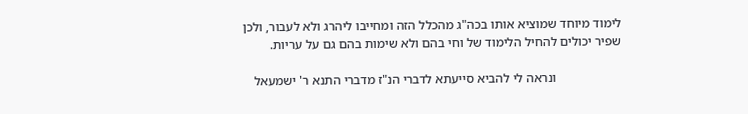לימוד מיוחד שמוציא אותו בכה"ג מהכלל הזה ומחייבו ליהרג ולא לעבור, ולכן שפיר יכולים להחיל הלימוד של וחי בהם ולא שימות בהם גם על עריות.

                    ונראה לי להביא סייעתא לדברי הנ"ז מדברי התנא ר' ישמעאל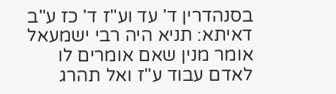בסנהדרין ד' עד וע"ז ד' כז ע"ב דאיתא: תניא היה רבי ישמעאל אומר מנין שאם אומרים לו לאדם עבוד ע"ז ואל תהרג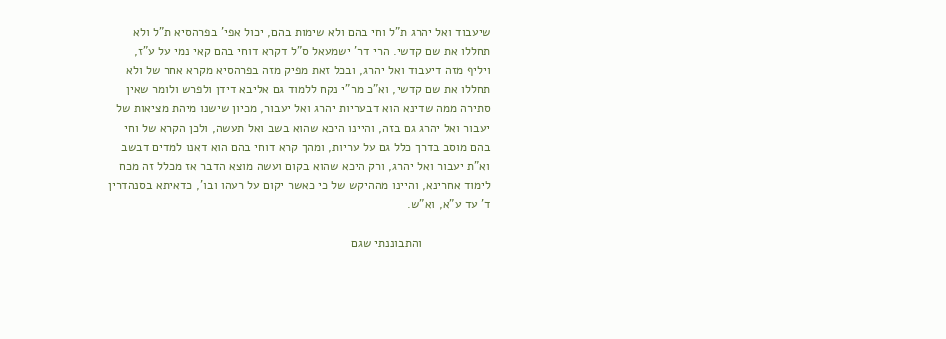שיעבוד ואל יהרג ת"ל וחי בהם ולא שימות בהם, יכול אפי' בפרהסיא ת"ל ולא תחללו את שם קדשי. הרי דר' ישמעאל ס"ל דקרא דוחי בהם קאי נמי על ע"ז, ויליף מזה דיעבוד ואל יהרג, ובכל זאת מפיק מזה בפרהסיא מקרא אחר של ולא תחללו את שם קדשי, וא"כ מר"י נקח ללמוד גם אליבא דידן ולפרש ולומר שאין סתירה ממה שדינא הוא דבעריות יהרג ואל יעבור, מכיון שישנו מיהת מציאות של יעבור ואל יהרג גם בזה, והיינו היכא שהוא בשב ואל תעשה, ולכן הקרא של וחי בהם מוסב בדרך כלל גם על עריות, ומהך קרא דוחי בהם הוא דאנו למדים דבשב וא"ת יעבור ואל יהרג, ורק היכא שהוא בקום ועשה מוצא הדבר אז מכלל זה מכח לימוד אחרינא, והיינו מההיקש של כי כאשר יקום על רעהו ובו', כדאיתא בסנהדרין ד' עד ע"א, וא"ש.

                    והתבוננתי שגם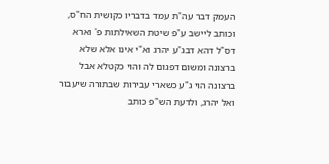העמק דבר עה"ת עמד בדבריו כקושית הח"ס, וכותב ליישב ע"פ שיטת השאילתות פ' וארא דס"ל דהא דבג"ע יהרג וא"י אינו אלא שלא ברצונה ומשום דפגום לה והוי כקטלא אבל ברצונה הוי ג"ע כשארי עבירות שבתורה שיעבור ואל יהרג, ולדעת הש"פ כותב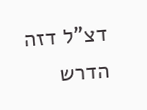דצ"ל דזה הדרש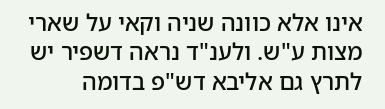אינו אלא כוונה שניה וקאי על שארי מצות ע"ש. ולענ"ד נראה דשפיר יש לתרץ גם אליבא דש"פ בדומה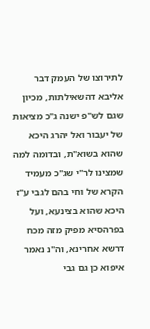לתירוצו של העמק דבר אליבא דהשאילתות, מכיון שגם לש"פ ישנה ג"כ מציאות של יעבור ואל יהרג היכא שהוא בשוא"ת, ובדומה למה שמצינו לר"י שג"כ מעמיד הקרא של וחי בהם לגבי ע"ז היכא שהוא בצינעא, ועל בפרהסיא מפיק מזה מכח דרשא אחרינא, וה"נ נאמר איפוא כן גם גבי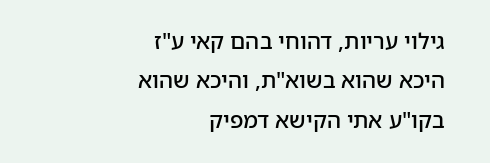גילוי עריות, דהוחי בהם קאי ע"ז היכא שהוא בשוא"ת, והיכא שהוא בקו"ע אתי הקישא דמפיק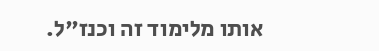אותו מלימוד זה וכנז"ל.